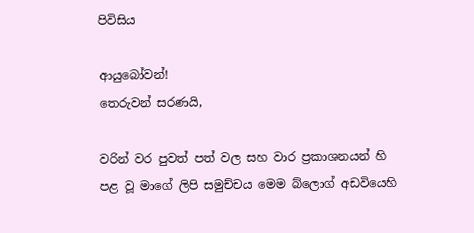පිවිසිය

ආයුබෝවන්!
තෙරුවන් සරණයි,

වරින් වර පුවත් පත් වල සහ වාර ප්‍රකාශනයන් හි පළ වූ මාගේ ලිපි සමුච්චය මෙම බ්ලොග් අඩවියෙහි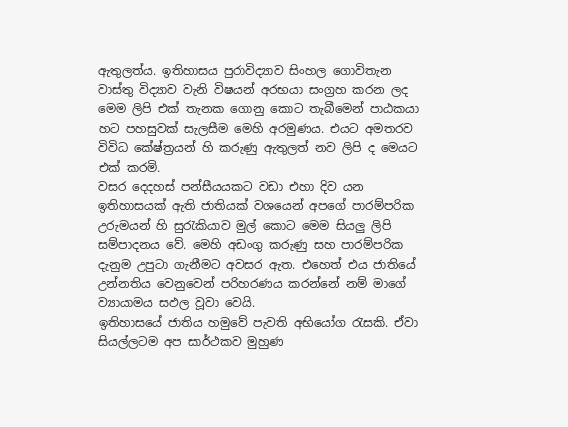ඇතුලත්ය. ඉතිහාසය පුරාවිද්‍යාව සිංහල ගොවිතැන වාස්තු විද්‍යාව වැනි විෂයන් අරභයා සංග්‍රහ කරන ලද මෙම ලිපි එක් තැනක ගොනු කොට තැබීමෙන් පාඨකයා හට පහසුවක් සැලසීම මෙහි අරමුණය. එයට අමතරව විවිධ කේෂ්ත්‍රයන් හි කරුණු ඇතුලත් නව ලිපි ද මෙයට එක් කරමි.
වසර දෙදහස් පන්සීයයකට වඩා එහා දිව යන ඉතිහාසයක් ඇති ජාතියක් වශයෙන් අපගේ පාරම්පරික උරුමයන් හි සුරැකියාව මුල් කොට මෙම සියලු ලිපි සම්පාදනය වේ. මෙහි අඩංගු කරුණු සහ පාරම්පරික දැනුම උපුටා ගැනීමට අවසර ඇත. එහෙත් එය ජාතියේ උන්නතිය වෙනුවෙන් පරිහරණය කරන්නේ නම් මාගේ ව්‍යායාමය සඵල වූවා වෙයි.
ඉතිහාසයේ ජාතිය හමුවේ පැවති අභියෝග රැසකි. ඒවා සියල්ලටම අප සාර්ථකව මුහුණ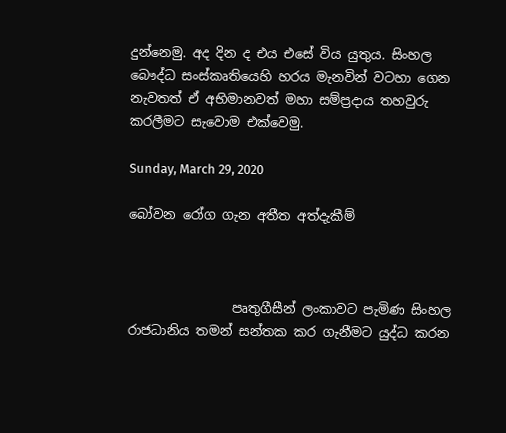දුන්නෙමු. අද දින ද එය එසේ විය යුතුය. සිංහල බෞද්ධ සංස්කෘතියෙහි හරය මැනවින් වටහා ගෙන නැවතත් ඒ අභිමානවත් මහා සම්ප්‍රදාය තහවුරු කරලීමට සැවොම ‍එක්වෙමු.

Sunday, March 29, 2020

බෝවන ‌රෝග ගැන අතීත අත්දැකීම්



                පෘතුගීසීන් ලංකාවට පැමිණ සිංහල රාජධානිය තමන් සන්තක කර ගැනීමට යුද්ධ කරන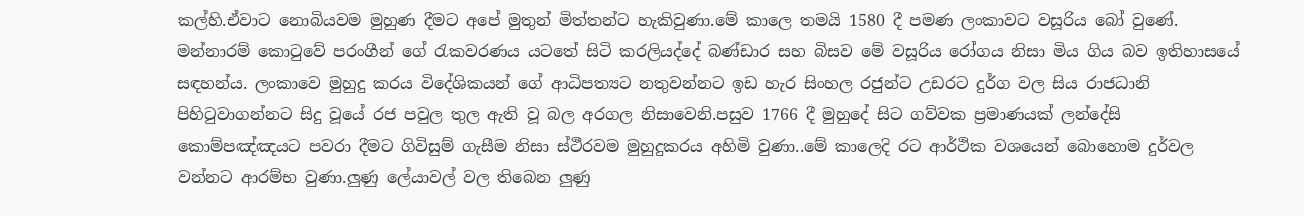කල්හි.ඒවාට ‌නොබියවම මුහුණ ‌දීමට අපේ මුතුන් මිත්තන්ට හැකිවුණා.මේ කාලෙ තමයි 1580 දී පමණ ලංකාවට වසූරිය බෝ වුණේ. මන්නාරම් කොටුවේ පරංගීන් ගේ රැකවරණය යටතේ සිටි කරලියද්දේ බණ්ඩාර සහ බිසව මේ වසූරිය රෝගය නිසා මිය ගිය බව ඉතිහාසයේ සඳහන්ය. ලංකාවෙ මුහුදු කරය විදේශිකයන් ‌ගේ ආධිපත්‍යට නතුවන්නට ඉඩ හැර සිංහල රජුන්ට උඩරට දුර්ග වල සිය රාජධානි පිහිටුවාගන්නට සිදු වූයේ රජ පවුල තුල ඇති වූ බල අරගල නිසාවෙනි.පසුව 1766 දී මුහුදේ සිට ගව්වක ප්‍රමාණයක් ලන්දේසි කොම්පඤ්ඤයට පවරා දීමට ගිවිසුම් ගැසීම නිසා ස්ථීරවම මුහුදුකරය අහිමි වුණා..මේ කාලෙදි රට ආර්ථික වශයෙන් ‌බොහොම දුර්වල වන්නට ආරම්භ වුණා.ලුණු ලේයාවල් වල තිබෙන ලුණු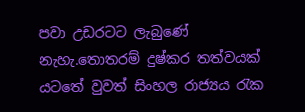පවා උඩරටට ලැබුණේ නැහැ.තොතරම් දුෂ්කර තත්වයක් යටතේ වුවත් සිංහල රාජ්‍යය රැක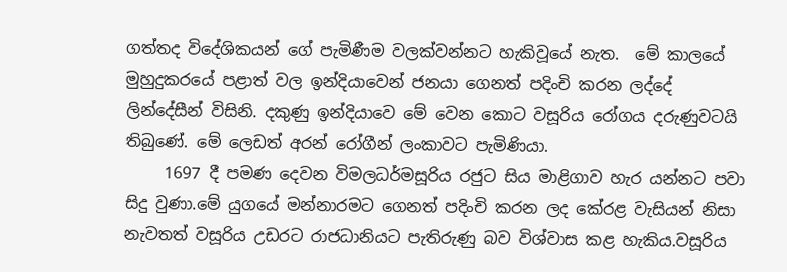ගත්තද විදේශිකයන් ගේ පැමිණීම වලක්වන්නට හැකිවූයේ නැත.  මේ කාලයේ මුහුදුකරයේ පළාත් වල ඉන්දියාවෙන් ජනයා ගෙනත් පදිංචි කරන ලද්දේ ලින්දේසීන් විසිනි. දකුණු ඉන්දියාවෙ මේ වෙන කොට වසූරිය රෝගය දරුණුවටයි තිබුණේ. මේ ලෙඩත් අරන් රෝගීන් ලංකාවට පැමිණියා.
     1697 දී පමණ දෙවන විමලධර්මසූරිය රජුට සිය මාළිගාව හැර යන්නට පවා සිදු වුණා.මේ යුගයේ මන්නාරමට ගෙනත් පදිංචි කරන ලද කේරළ වැසියන් නිසා නැවතත් වසූරිය උඩරට රාජධානියට පැතිරුණු බව විශ්වාස කළ හැකිය.වසූරිය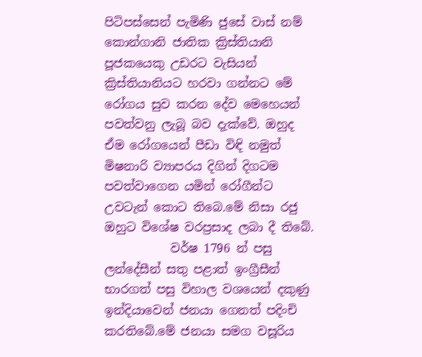පිටිපස්සෙන් පැමිණි ජුසේ වාස් නම් කොන්ගානි ජාතික ක්‍රිස්තියානි පූජකයෙකු උඩරට වැසියන් ක්‍රිස්තියානියට හරවා ගන්නට මේ රෝගය සුව කරන දේව මෙහෙයන් පවත්වනු ලැබූ බව දැක්වේ. ඔහුද ඒම රෝගයෙන් පීඩා විඳි නමුත් මිෂනාරි ව්‍යාපරය දිගින් දිගටම පවත්වාගෙන යමින් රෝගීන්ට උවටැන් කොට තිබෙ.මේ නිසා රජු ඔහුට විශේෂ වරප්‍රසාද ලබා දී තිබේ.
           වර්ෂ 1796 න් පසු ලන්දේසීන් සතු පළාත් ඉංග්‍රීසීන්  භාරගත් පසු විහාල වශයෙන් දකුණු ඉන්දියාවෙන් ජනයා ගෙනත් පදිංචි කරතිබේ.මේ ජනයා සමග වසූරිය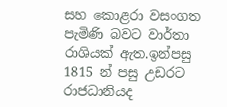සහ කොළරා වසංගත පැමිණි බවට වාර්තා රාශියක් ඇත.ඉන්පසු 1815 න් පසු උඩරට රාජධානියද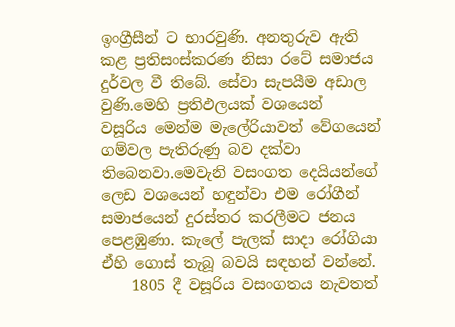ඉංග්‍රීසීන් ට භාරවුණි. අනතුරුව ඇති කළ ප්‍රතිසංස්කරණ නිසා රටේ සමාජය දුර්වල වී තිබේ. සේවා සැපයීම අඩාල වුණි.මෙහි ප්‍රතිඵලයක් වශයෙන් වසූරිය ‌මෙන්ම මැලේරියාවත් වේගයෙන් ගම්වල පැතිරුණු බව දක්වා තිබෙනවා.මෙවැනි වසංගත දෙයියන්ගේ ලෙඩ වශයෙන් හඳුන්වා එම රෝගීන් සමාජයෙන් දුරස්තර කරලීමට ජනය පෙළඹුණා. කැලේ පැලක් සාදා රෝගියා ඒහි ගොස් තැබූ බවයි සඳහන් වන්නේ.
    1805 දී වසූරිය වසංගතය නැවතත්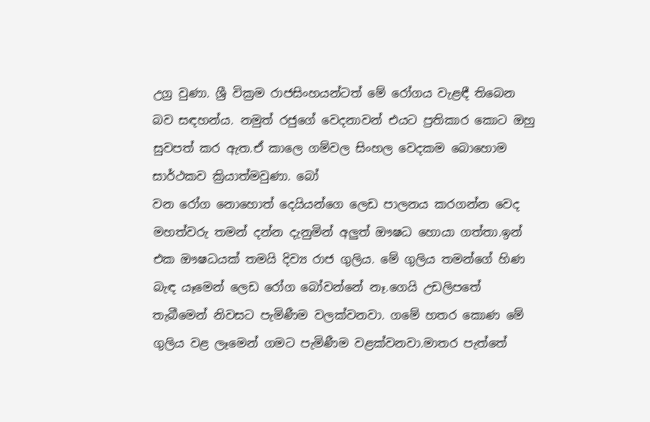උග්‍ර වුණා. ශ්‍රී වික්‍රම රාජසිංහයන්ටත් මේ රෝගය වැළඳී තිබෙන බව සඳහන්ය. නමුත් රජුගේ වෙදනාවන් එයට ප්‍රතිකාර කොට ඔහු සුවපත් කර ඇත.ඒ කාලෙ ගම්වල සිංහල ‌වෙදකම ‌බොහොම සාර්ථකව ක්‍රියාත්මවුණා. බෝ වන ‌රෝග ‌නොහොත් ‌දෙයියන්ගෙ ‌ලෙඩ පාලනය කරගන්න ‌වෙද මහත්වරු තමන් දන්න දැනුමින් අලුත් ඖෂධ ‌හොයා ගත්තා.ඉන් එක ඖෂධයක් තමයි දිව්‍ය රාජ ගුලිය. මේ ගුලිය තමන්ගේ හිණ බැඳ යෑමෙන් ‌ලෙඩ ‌රෝග ‌බෝවන්නේ නෑ.ගෙයි උඩලිපතේ තැබීමෙන් නිවසට පැමිණීම වලක්වනවා. ගමේ හතර ‌කොණ ‌මේ ගුලිය වළ ලෑමෙන් ගමට පැමිණීම වළක්වනවා.මාතර පැත්තේ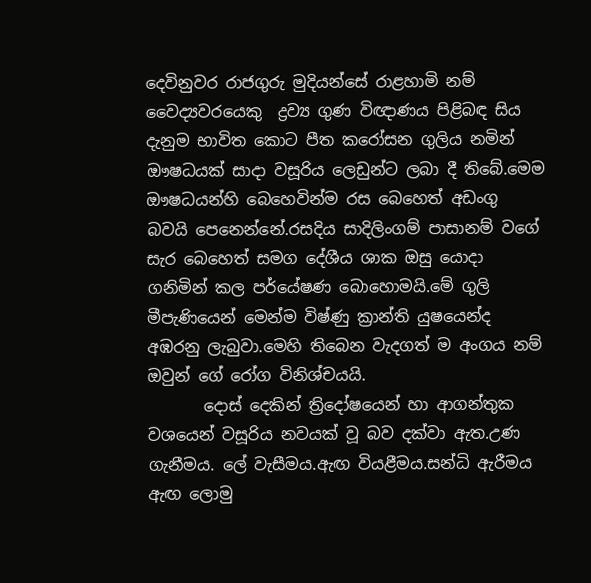දෙවිනුවර රාජගුරු මුදියන්සේ රාළහාමි නම් වෛද්‍යවරයෙකු  ද්‍රව්‍ය ගුණ විඥාණය පිළිබඳ සිය දැනුම භාවිත කොට පීත කරෝසන ගුලිය නමින් ඖෂධයක් සාදා වසූරිය ලෙඩුන්ට ලබා දී තිබේ.මෙම ඖෂධයන්හි බෙහෙවින්ම රස බෙහෙත් අඩංගු බවයි පෙනෙන්නේ.රසදිය සාදිලිංගම් පාසානම් වගේ සැර බෙහෙත් සමග දේශීය ශාක ඔසු යොදා ගනිමින් කල පර්යේෂණ බොහොමයි.මේ ගුලි මීපැණියෙන් මෙන්ම විෂ්ණු ක්‍රාන්ති යුෂයෙන්ද අඹරනු ලැබුවා.මෙහි තිබෙන වැදගත් ම අංගය නම් ඔවුන් ගේ රෝග විනිශ්චයයි.
       දොස් දෙකින් ත්‍රිදෝෂයෙන් හා ආගන්තුක වශයෙන් වසූරිය නවයක් වූ බව දක්වා ඇත.උණ ගැනීමය. ලේ වැසීමය.ඇඟ වියළීමය.සන්ධි ඇරීමය ඇඟ ලොමු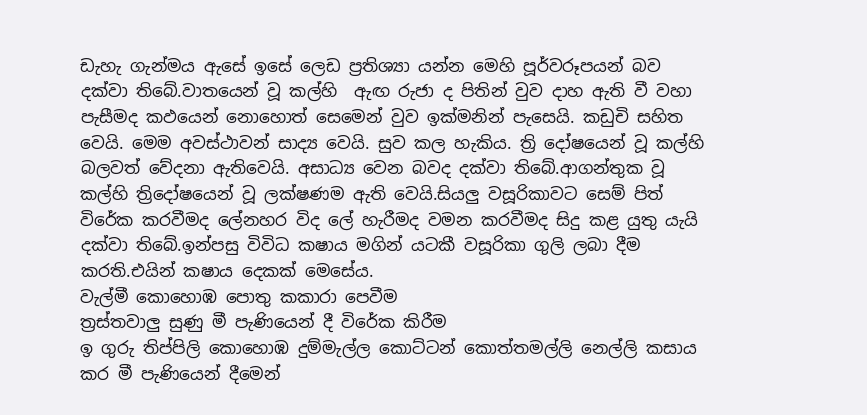ඩැහැ ගැන්මය ඇසේ ඉසේ ලෙඩ ප්‍රතිශ්‍යා යන්න මෙහි පූර්වරූපයන් බව දක්වා තිබේ.වාතයෙන් වූ කල්හි  ඇඟ රුජා ද පිතින් වුව දාහ ඇති වී වහා පැසීමද කඵයෙන් නොහොත් සෙමෙන් වුව ඉක්මනින් පැසෙයි. කඩුචි සහිත වෙයි. මෙම අවස්ථාවන් සාද්‍ය වෙයි. සුව කල හැකිය. ත්‍රි දෝෂයෙන් වූ කල්හි බලවත් වේදනා ඇතිවෙයි. අසාධ්‍ය වෙන බවද දක්වා තිබේ.ආගන්තුක වූ කල්හි ත්‍රිදෝෂයෙන් වූ ලක්ෂණම ඇති වෙයි.සියලු වසූරිකාවට සෙම් පිත් විරේක කරවීමද ලේනහර විද ලේ හැරීමද වමන කරවීමද සිදු කළ යුතු යැයි දක්වා තිබේ.ඉන්පසු විවිධ කෂාය මගින් යටකී වසූරිකා ගුලි ලබා දීම කරති.එයින් කෂාය දෙකක් මෙසේය.
වැල්මී කොහොඹ පොතු කකාරා පෙවීම
ත්‍රස්තවාලු සුණු මී පැණියෙන් දී විරේක කිරීම
ඉ ගුරු තිප්පිලි කොහොඹ දුම්මැල්ල කොට්ටන් කොත්තමල්ලි නෙල්ලි කසාය කර මී පැණියෙන් දීමෙන්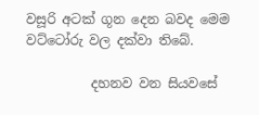වසූරි අටක් ගූන දෙන බවද මෙම වට්ටෝරු වල දක්වා තිබේ.

          දහනව වන සියවසේ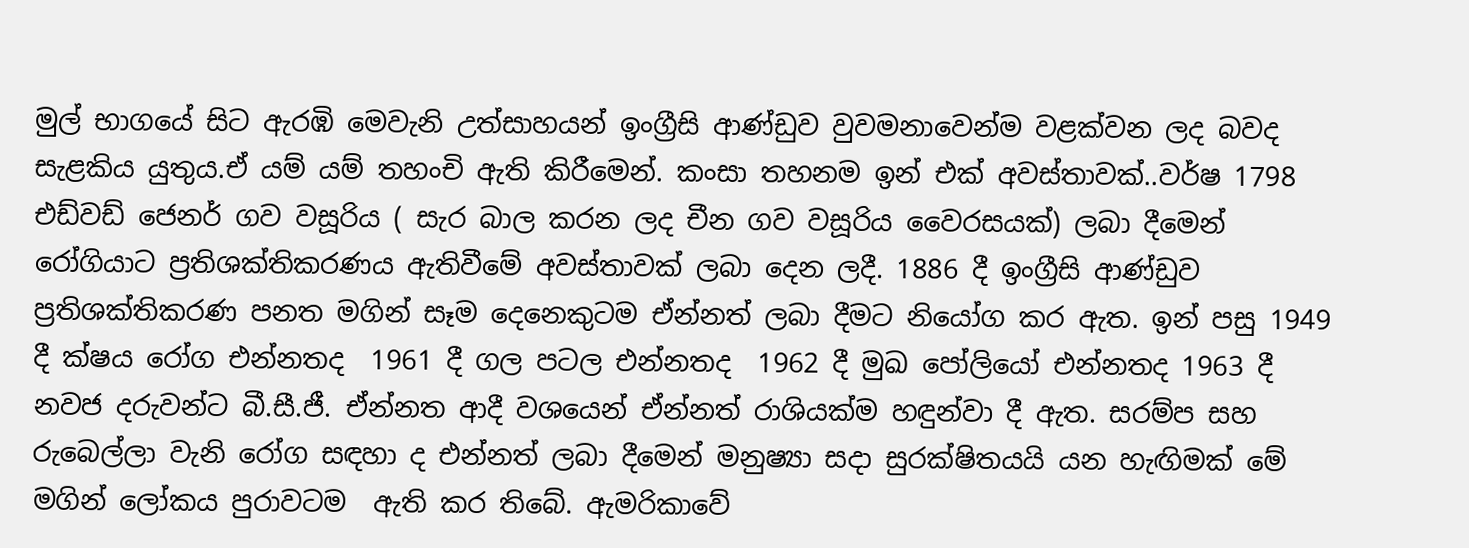මුල් භාගයේ සිට ඇරඹි මෙවැනි උත්සාහයන් ඉංග්‍රීසි ආණ්ඩුව වුවමනාවෙන්ම වළක්වන ලද බවද සැළකිය යුතුය.ඒ යම් යම් තහංචි ඇති කිරීමෙන්. කංසා තහනම ඉන් එක් අවස්තාවක්..වර්ෂ 1798  එඩ්වඩ් ජෙනර් ගව වසූරිය ( සැර බාල කරන ලද චීන ගව වසූරිය වෛරසයක්) ලබා දීමෙන් රෝගියාට ප්‍රතිශක්තිකරණය ඇතිවීමේ අවස්තාවක් ලබා දෙන ලදී. 1886 දී ඉංග්‍රීසි ආණ්ඩුව ප්‍රතිශක්තිකරණ පනත මගින් සෑම දෙනෙකුටම ඒන්නත් ලබා දීමට නියෝග කර ඇත. ඉන් පසු 1949 දී ක්ෂය රෝග එන්නතද  1961 දී ගල පටල එන්නතද  1962 දී මුඛ පෝලියෝ එන්නතද 1963 දී නවජ දරුවන්ට බී.සී.ජී. ඒන්නත ආදී වශයෙන් ඒන්නත් රාශියක්ම හඳුන්වා දී ඇත. සරම්ප සහ රුබෙල්ලා වැනි රෝග සඳහා ද එන්නත් ලබා දීමෙන් මනුෂ්‍යා සදා සුරක්ෂිතයයි යන හැඟිමක් මේ මගින් ලෝකය පුරාවටම  ඇති කර තිබේ. ඇමරිකාවේ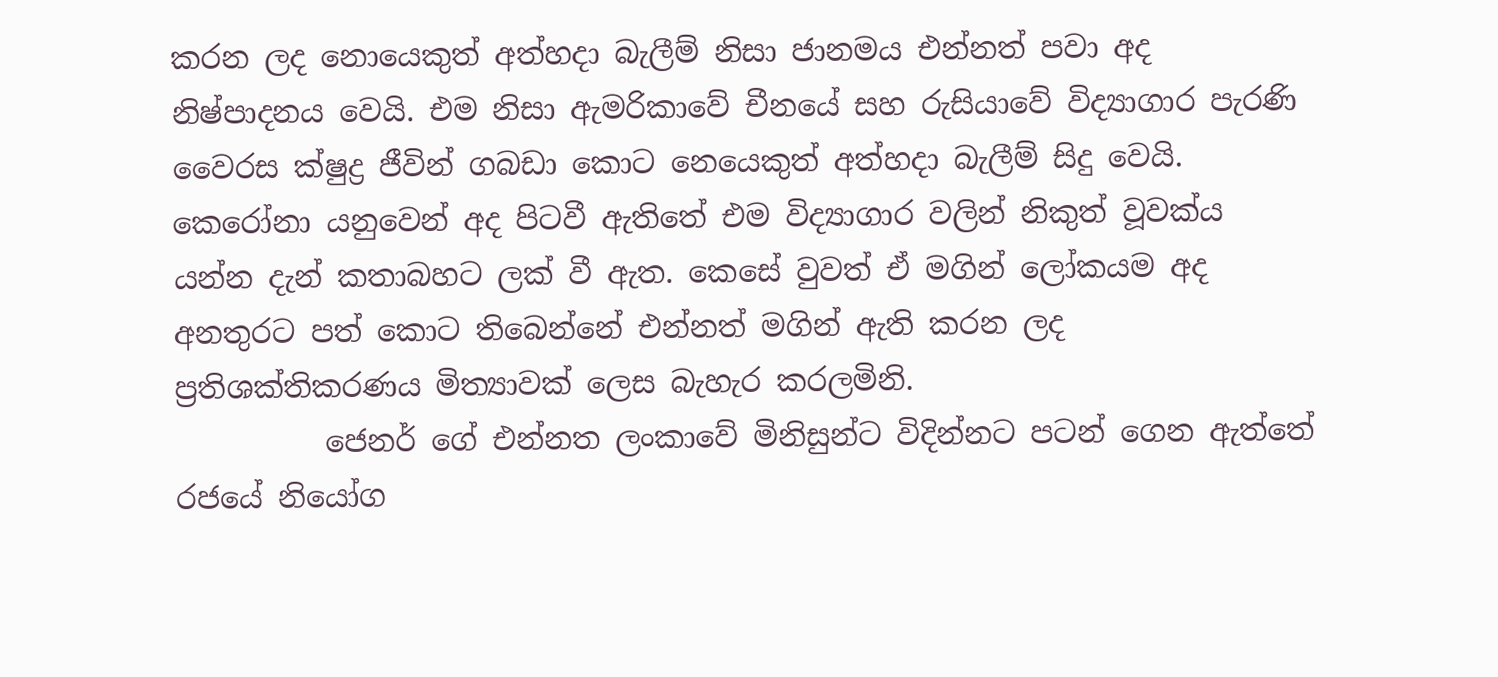කරන ලද නොයෙකුත් අත්හදා බැලීම් නිසා ජානමය එන්නත් පවා අද නිෂ්පාදනය වෙයි. එම නිසා ඇමරිකාවේ චීනයේ සහ රුසියාවේ විද්‍යාගාර පැරණි වෛරස ක්ෂුද්‍ර ජීවින් ගබඩා කොට නෙයෙකුත් අත්හදා බැලීම් සිදු වෙයි. කෙරෝනා යනුවෙන් අද පිටවී ඇතිතේ එම විද්‍යාගාර වලින් නිකුත් වූවක්ය යන්න දැන් කතාබහට ලක් වී ඇත. කෙසේ වුවත් ඒ මගින් ලෝකයම අද අනතුරට පත් කොට තිබෙන්නේ එන්නත් මගින් ඇති කරන ලද ප්‍රතිශක්තිකරණය මිත්‍යාවක් ලෙස බැහැර කරලමිනි.
          ජෙනර් ‌ගේ එන්නත ලංකාවේ මිනිසුන්ට විදින්නට පටන් ගෙන ඇත්තේ රජයේ නියෝග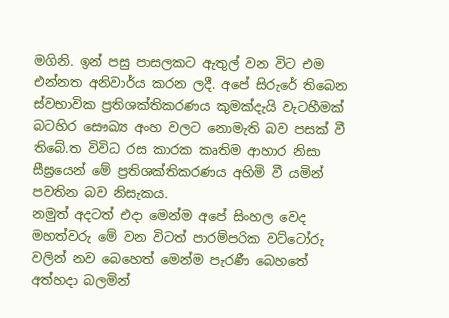මගිනි. ඉන් පසු පාසලකට ඇතුල් වන විට එම එන්නත අනිවාර්ය කරන ලදී. අපේ සිරුරේ තිබෙන ස්වභාවික ප්‍රතිශක්තිකරණය කුමක්දැයි වැටහීමක් බටහිර සෞඛ්‍ය අංහ වලට නොමැති බව පසක් වී තිබේ.ත විවිධ රස කාරක කෘතිම ආහාර නිසා සීඝ්‍රයෙන් මේ ප්‍රතිශක්තිකරණය අහිමි වී යමින් පවතින බව නිසැකය.
නමුත් අදටත් එදා මෙන්ම අපේ සිංහල ‌වෙද මහත්වරු ‌මේ වන විටත් පාරම්පරික වට්ටෝරු වලින් නව ‌බෙහෙත් ‌මෙන්ම පැරණී ‌බෙහතේ අත්හදා බලමින්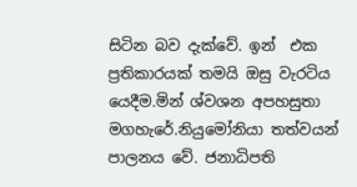සිටින බව දැක්වේ. ඉන්  එක ප්‍රතිකාරයක් තමයි ඔසු වැරටිය යෙදීම.මින් ශ්වශන අපහසුතා මගහැරේ.නියුමෝනියා තත්වයන් පාලනය වේ. ජනාධිපති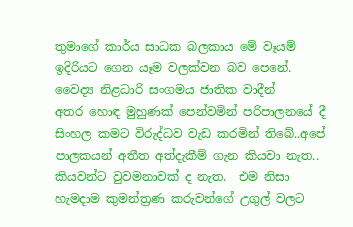තුමාගේ කාර්ය සාධක බලකාය ‌මේ වෑයම් ඉදිරියට ‌ගෙන යෑම වලක්වන බව පෙනේ. වෛද්‍ය නිළධාරි සංගමය ජාතික වාදීන් අතර ‌හොඳ මුහුණක් ‌පෙන්වමින් පරිපාලනයේ දී සිංහල කමට විරුද්ධව වැඩ කරමින් තිබේ..අපේ පාලකයන් අතීත අත්දැකීම් ගැන කියවා නැත.. කියවන්ට වුවමනාවක් ද නැත.  එම නිසා  හැමදාම කුමන්ත්‍රණ කරුවන්ගේ උගුල් වලට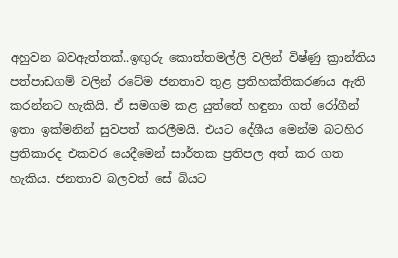අහුවන බවඇත්තක්..ඉඟුරු කොත්තමල්ලි වලින් විෂ්ණු ක්‍රාන්තිය පත්පාඩගම් වලින් රටේම ජනතාව තුළ ප්‍රතිහක්තිකරණය ඇති කරන්නට හැකියි. ඒ සමගම කළ යුත්තේ හඳුනා ගත් රෝගීන් ඉතා ඉක්මනින් සුවපත් කරලීමයි. එයට දේශීය මෙන්ම බටහිර ප්‍රතිකාරද එකවර යෙදීමෙන් සාර්තක ප්‍රතිපල අත් කර ගත හැකිය. ජනතාව බලවත් සේ බියට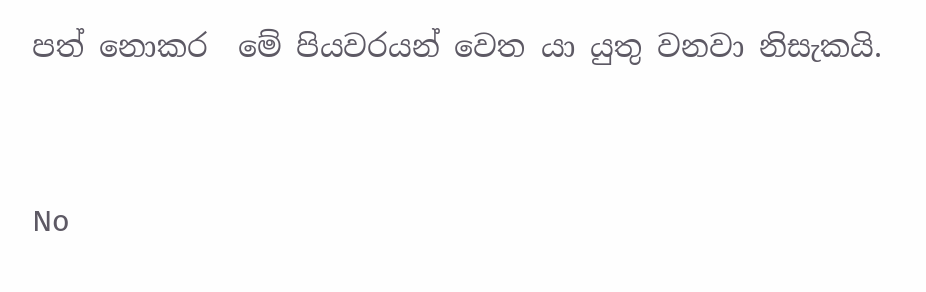පත් නොකර  මේ පියවරයන් වෙත යා යුතු වනවා නිසැකයි.


No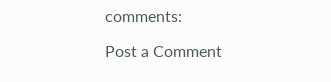comments:

Post a Comment